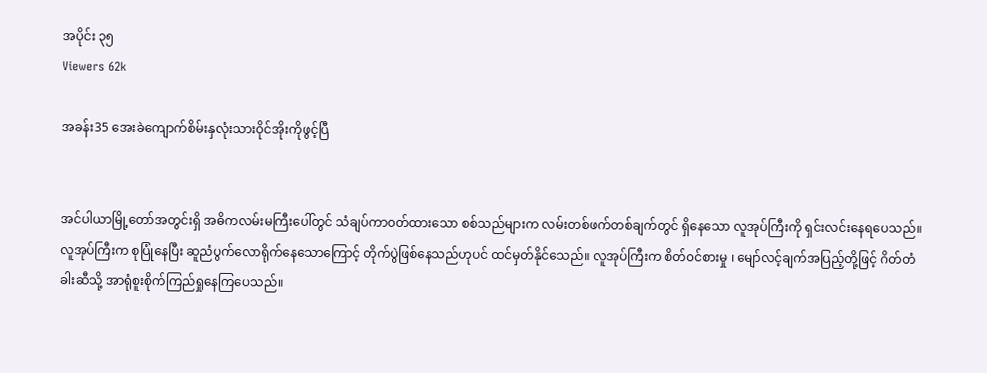အပိုင်း ၃၅
Viewers 62k

အခန်း35 အေးခဲကျောက်စိမ်းနှလုံးသားဝိုင်အိုးကိုဖွင့်ပြီ


အင်ပါယာမြို့တော်အတွင်းရှိ အဓိကလမ်းမကြီးပေါ်တွင် သံချပ်ကာ၀တ်ထားသော စစ်သည်များက လမ်းတစ်ဖက်တစ်ချက်တွင် ရှိနေသော လူအုပ်ကြီးကို ရှင်းလင်းနေရပေသည်။ လူအုပ်ကြီးက စုပြုံနေပြီး ဆူညံပွက်လောရိုက်နေသောကြောင့် တိုက်ပွဲဖြစ်နေသည်ဟုပင် ထင်မှတ်နိုင်သေည်။ လူအုပ်ကြီးက စိတ်၀င်စားမှု ၊ မျော်လင့်ချက်အပြည့်တို့ဖြင့် ဂိတ်တံခါးဆီသို့ အာရုံစူးစိုက်ကြည်ရှုနေကြပေသည်။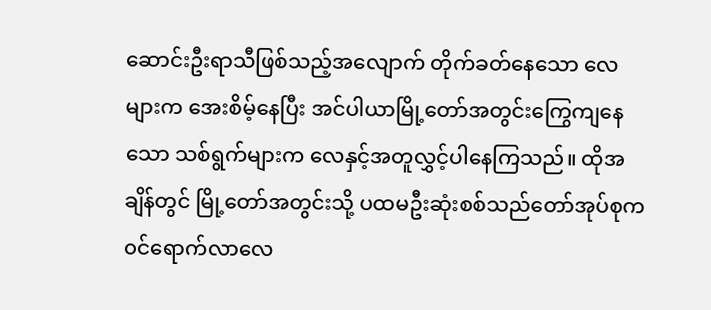ဆောင်းဦးရာသီဖြစ်သည့်အလျောက် တိုက်ခတ်နေသော လေများက အေးစိမ့်နေပြီး အင်ပါယာမြို့တော်အတွင်းကြွေကျနေသော သစ်ရွက်များက လေနှင့်အတူလွှင့်ပါနေကြသည်။ ထိုအချိန်တွင် မြို့တော်အတွင်းသို့ ပထမဦးဆုံးစစ်သည်တော်အုပ်စုက ၀င်ရောက်လာလေ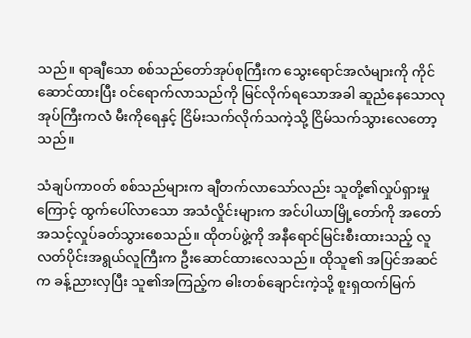သည်။ ရာချီသော စစ်သည်တော်အုပ်စုကြီးက သွေးရောင်အလံများကို ကိုင်ဆောင်ထားပြီး ၀င်ရောက်လာသည်ကို မြင်လိုက်ရသောအခါ ဆူညံနေသောလုအုပ်ကြီးကလဲံ မီးကိုရေနှင့် ငြိမ်းသက်လိုက်သကဲ့သို့ ငြိမ်သက်သွားလေတော့သည်။

သံချပ်ကာ၀တ် စစ်သည်များက ချီတက်လာသော်လည်း သူတို့၏လှုပ်ရှားမှုကြောင့် ထွက်ပေါ်လာသော အသံလှိုင်းများက အင်ပါယာမြို့တော်ကို အတော်အသင့်လှုပ်ခတ်သွားစေသည်။ ထိုတပ်ဖွဲ့ကို အနီရောင်မြင်းစီးထားသည့် လူလတ်ပိုင်းအရွယ်လူကြီးက ဦးဆောင်ထားလေသည်။ ထိုသူ၏ အပြင်အဆင်က ခန့်ညားလှပြီး သူ၏အကြည့်က ဓါးတစ်ချောင်းကဲ့သို့ စူးရှထက်မြက်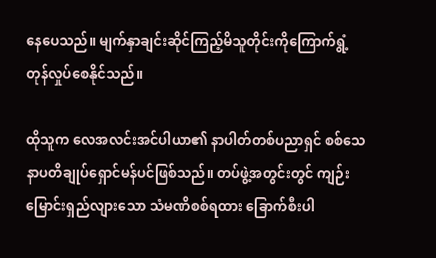နေပေသည်။ မျက်နှာချင်းဆိုင်ကြည့်မိသူတိုင်းကိုကြောက်ရွံ့တုန်လှုပ်စေနိုင်သည်။

ထိုသူက လေအလင်းအင်ပါယာ၏ နာပါတ်တစ်ပညာရှင် စစ်သေနာပတိချုပ်ရှောင်မန်ပင်ဖြစ်သည်။ တပ်ဖွဲ့အတွင်းတွင် ကျဉ်းမြောင်းရှည်လျားသော သံမဏိစစ်ရထား ခြောက်စီးပါ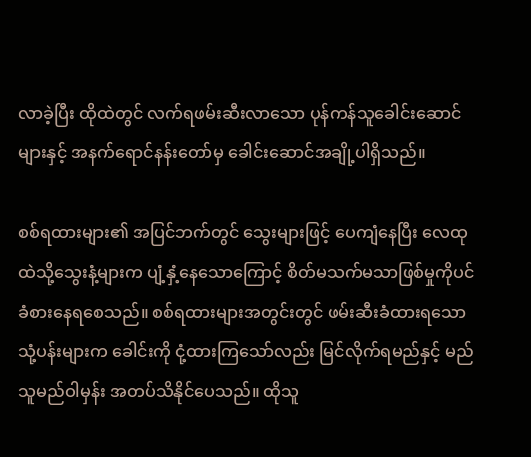လာခဲ့ပြီး ထိုထဲတွင် လက်ရဖမ်းဆီးလာသော ပုန်ကန်သူခေါင်းဆောင်များနှင့် အနက်ရောင်နန်းတော်မှ ခေါင်းဆောင်အချို့ပါရှိသည်။

စစ်ရထားများ၏ အပြင်ဘက်တွင် သွေးများဖြင့် ပေကျံနေပြီး လေထုထဲသို့သွေးနံ့များက ပျံ့နှံ့နေသောကြောင့် စိတ်မသက်မသာဖြစ်မှုကိုပင် ခံစားနေရစေသည်။ စစ်ရထားများအတွင်းတွင် ဖမ်းဆီးခံထားရသော သုံ့ပန်းများက ခေါင်းကို ငုံ့ထားကြသော်လည်း မြင်လိုက်ရမည်နှင့် မည်သူမည်ဝါမှန်း အတပ်သိနိုင်ပေသည်။ ထိုသူ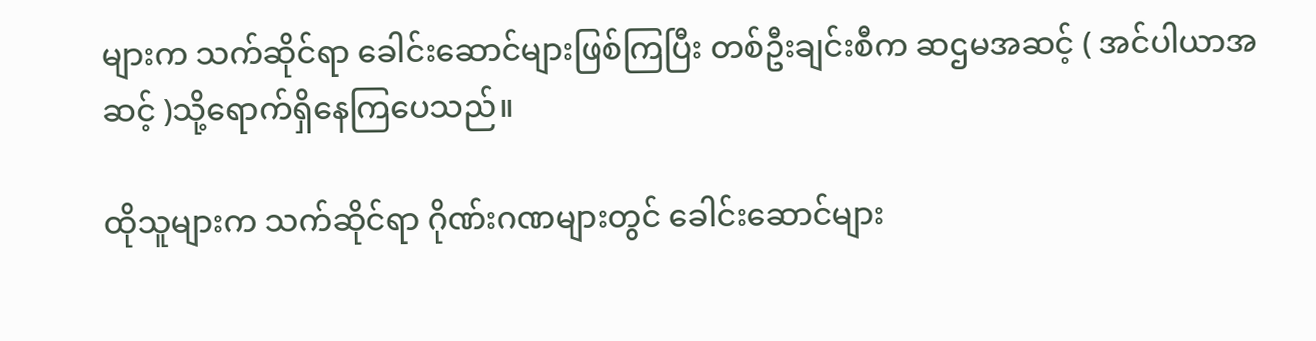များက သက်ဆိုင်ရာ ခေါင်းဆောင်များဖြစ်ကြပြီး တစ်ဦးချင်းစီက ဆဌမအဆင့် ( အင်ပါယာအဆင့် )သို့ရောက်ရှိနေကြပေသည်။

ထိုသူများက သက်ဆိုင်ရာ ဂိုဏ်းဂဏများတွင် ခေါင်းဆောင်များ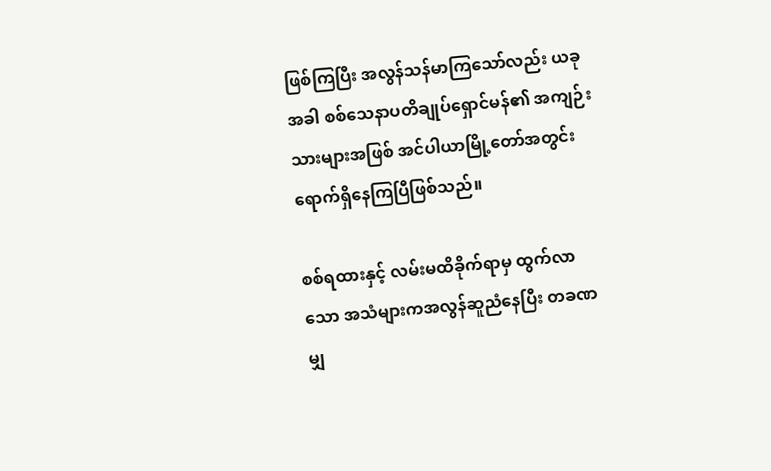ဖြစ်ကြပြီး အလွန်သန်မာကြသော်လည်း ယခုအခါ စစ်သေနာပတိချုပ်ရှောင်မန်၏ အကျဉ်းသားများအဖြစ် အင်ပါယာမြို့တော်အတွင်း ရောက်ရှိနေကြပြီဖြစ်သည်။

စစ်ရထားနှင့် လမ်းမထိခိုက်ရာမှ ထွက်လာသော အသံများကအလွန်ဆူညံနေပြီး တခဏမျှ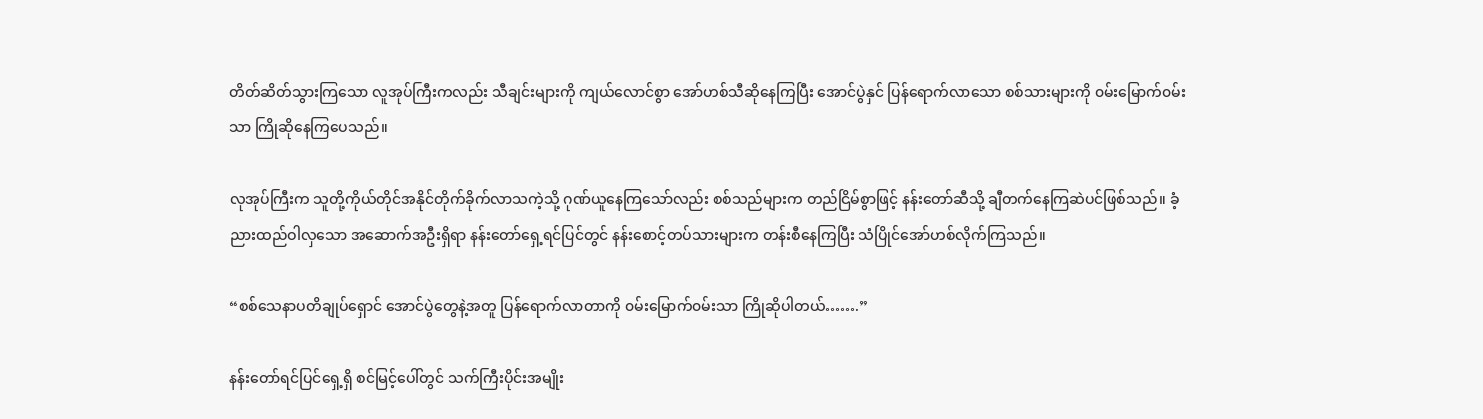တိတ်ဆိတ်သွားကြသော လူအုပ်ကြီးကလည်း သီချင်းများကို ကျယ်လောင်စွာ အော်ဟစ်သီဆိုနေကြပြီး အောင်ပွဲနှင် ပြန်ရောက်လာသော စစ်သားများကို ၀မ်းမြောက်၀မ်းသာ ကြိုဆိုနေကြပေသည်။

လုအုပ်ကြီးက သူတို့ကိုယ်တိုင်အနိုင်တိုက်ခိုက်လာသကဲ့သို့ ဂုဏ်ယူနေကြသော်လည်း စစ်သည်များက တည်ငြိမ်စွာဖြင့် နန်းတော်ဆီသို့ ချီတက်နေကြဆဲပင်ဖြစ်သည်။ ခံ့ညားထည်ဝါလှသော အဆောက်အဦးရှိရာ နန်းတော်ရှေ့ရင်ပြင်တွင် နန်းစောင့်တပ်သားများက တန်းစီနေကြပြီး သံပြိုင်အော်ဟစ်လိုက်ကြသည်။

“စစ်သေနာပတိချုပ်ရှောင် အောင်ပွဲတွေနဲ့အတူ ပြန်ရောက်လာတာကို ၀မ်းမြောက်၀မ်းသာ ကြိုဆိုပါတယ်…….”

နန်းတော်ရင်ပြင်ရှေ့ရှိ စင်မြင့်ပေါ်တွင် သက်ကြီးပိုင်းအမျိုး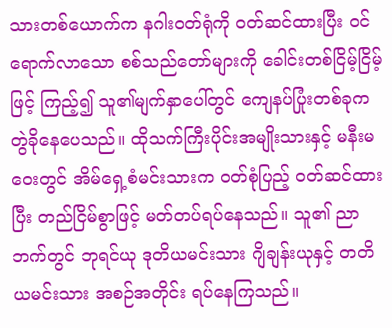သားတစ်ယောက်က နဂါး၀တ်ရုံကို ၀တ်ဆင်ထားပြီး ၀င်ရောက်လာသော စစ်သည်တော်များကို ခေါင်းတစ်ငြိမ့်ငြိမ့်ဖြင့် ကြည့်၍ သူ၏မျက်နှာပေါ်တွင် ကျေနပ်ပြုံးတစ်ခုက တွဲခိုနေပေသည်။ ထိုသက်ကြီးပိုင်းအမျိုးသားနှင့် မနီးမဝေးတွင် အိမ်ရှေ့စံမင်းသားက ၀တ်စုံပြည့် ၀တ်ဆင်ထားပြီး တည်ငြိမ်စွာဖြင့် မတ်တပ်ရပ်နေသည်။ သူ၏ ညာဘက်တွင် ဘုရင်ယု ဒုတိယမင်းသား ဂျိချန်းယုနှင့် တတိယမင်းသား အစဉ်အတိုင်း ရပ်နေကြသည်။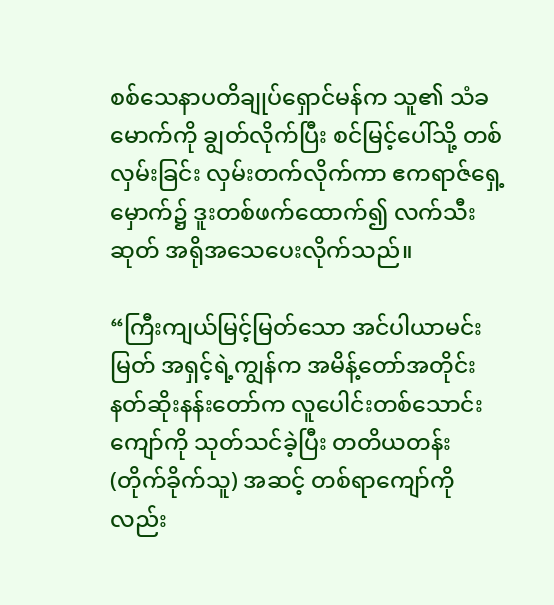စစ်သေနာပတိချုပ်ရှောင်မန်က သူ၏ သံခမောက်ကို ချွတ်လိုက်ပြီး စင်မြင့်ပေါ်သို့ တစ်လှမ်းခြင်း လှမ်းတက်လိုက်ကာ ဧကရာဇ်ရှေ့မှောက်၌ ဒူးတစ်ဖက်ထောက်၍ လက်သီးဆုတ် အရိုအသေပေးလိုက်သည်။

“ကြီးကျယ်မြင့်မြတ်သော အင်ပါယာမင်းမြတ် အရှင့်ရဲ့ကျွန်က အမိန့်တော်အတိုင်း နတ်ဆိုးနန်းတော်က လူပေါင်းတစ်သောင်းကျော်ကို သုတ်သင်ခဲ့ပြီး တတိယတန်း (တိုက်ခိုက်သူ) အဆင့် တစ်ရာကျော်ကိုလည်း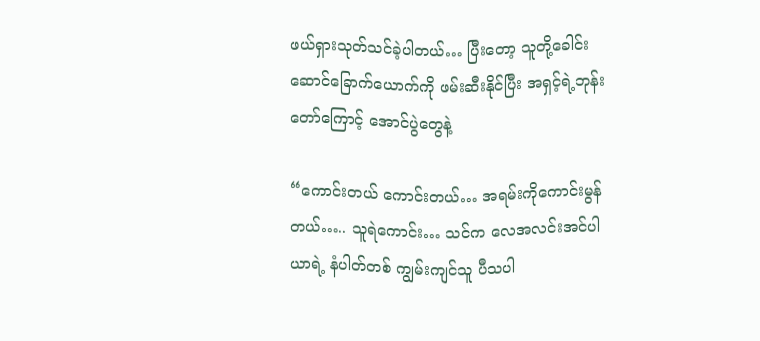ဖယ်ရှားသုတ်သင်ခဲ့ပါတယ်… ပြီးတော့ သူတို့ခေါင်းဆောင်ခြောက်ယောက်ကို ဖမ်းဆီးနိုင်ပြီး အရှင့်ရဲ့ဘုန်းတော်ကြောင့် အောင်ပွဲတွေနဲ့

“ကောင်းတယ် ကောင်းတယ်… အရမ်းကိုကောင်းမွန်တယ်….. သူရဲကောင်း… သင်က လေအလင်းအင်ပါယာရဲ့ နံပါတ်တစ် ကျွမ်းကျင်သူ ပီသပါ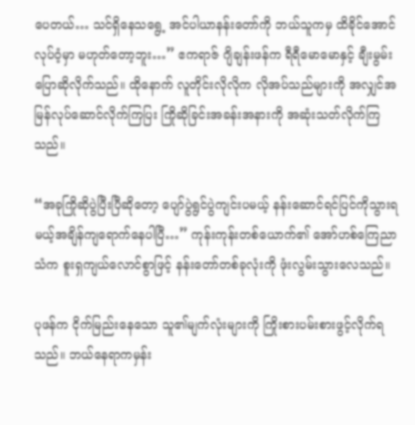ပေတယ်… သင်ရှိနေသရွေ့ အင်ပါယာနန်းတော်ကို ဘယ်သူကမှ ထိခိုင်အောင်လုပ်ဝံ့မှာ မဟုတ်တော့ဘူး…” ဧကရာဇ် ဂျိချန်းဖန်က ရီရီမောမောနှင့် ချီးမွမ်းပြောဆိုလိုက်သည်။ ထိုနောက် လူတိုင်းလိုလိုက လိုအပ်သည်များကို အလျှင်အမြန်လုပ်ဆောင်လိုက်ကြပြး ကြိုဆိုခြင်းအခန်းအနားကို အဆုံးသတ်လိုက်ကြသည်။

“အခုကြိုဆိုပွဲပြီးပြီဆိုတော့ ပျော်ပွဲရွင်ပွဲကျင်းပမယ့် နန်းဆောင်ရင်ပြင်ကိုသွားရမယ့်အချိန်ကျရောက်နေပါပြီ…” ကုန်းကုန်းတစ်ယောက်၏ အော်ဟစ်ကြေညာသံက စူးရှကျယ်လောင်စွာဖြင့် နန်းတော်တစ်ခုလုံးကို ဖုံးလွမ်းသွားလေသည်။

ပုဖန်က ငိုက်မြည်းနေသော သူ၏မျက်လုံးများကို ကြိုးစားပမ်းစားဖွင့်လိုက်ရသည်။ ဘယ်နေရာကမှန်း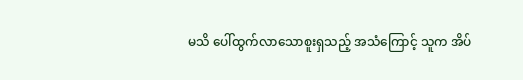မသိ ပေါ်ထွက်လာသောစူးရှသည့် အသံကြောင့် သူက အိပ်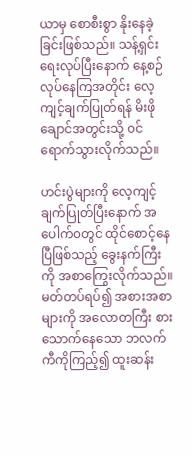ယာမှ စောစီးစွာ နိုးနေခဲ့ခြင်းဖြစ်သည်။ သန့်ရှင်းရေးလုပ်ပြီးနောက် နေ့စဉ်လုပ်နေကြအတိုင်း လေ့ကျင့်ချက်ပြုတ်ရန် မိးဖိုချောင်အတွင်းသို့ ၀င်ရောက်သွားလိုက်သည်။

ဟင်းပွဲများကို လေ့ကျင့်ချက်ပြုတ်ပြီးနောက် အပေါက်၀တွင် ထိုင်စောင့်နေပြီဖြစ်သည့် ခွေးနက်ကြီးကို အစာကြွေးလိုက်သည်။ မတ်တပ်ရပ်၍ အစားအစာများကို အလောတကြီး စားသောက်နေသော ဘလက်ကီကိုကြည့်၍ ထူးဆန်း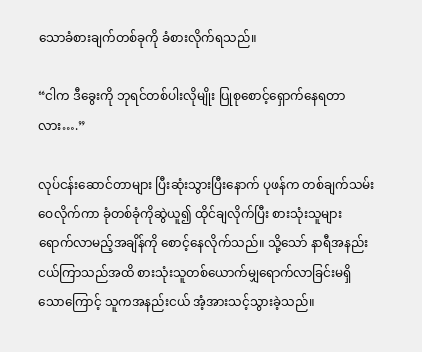သောခံစားချက်တစ်ခုကို ခံစားလိုက်ရသည်။

“ငါက ဒီခွေးကို ဘုရင်တစ်ပါးလိုမျိုး ပြုစုစောင့်ရှောက်နေရတာလား….”

လုပ်ငန်းဆောင်တာများ ပြီးဆုံးသွားပြီးနောက် ပုဖန်က တစ်ချက်သမ်းဝေလိုက်ကာ ခုံတစ်ခုံကိုဆွဲယူ၍ ထိုင်ချလိုက်ပြီး စားသုံးသူများရောက်လာမည့်အချိန်ကို စောင့်နေလိုက်သည်။ သို့သော် နာရီအနည်းငယ်ကြာသည်အထိ စားသုံးသူတစ်ယောက်မျှရောက်လာခြင်းမရှိသောကြောင့် သူကအနည်းငယ် အံ့အားသင့်သွားခဲ့သည်။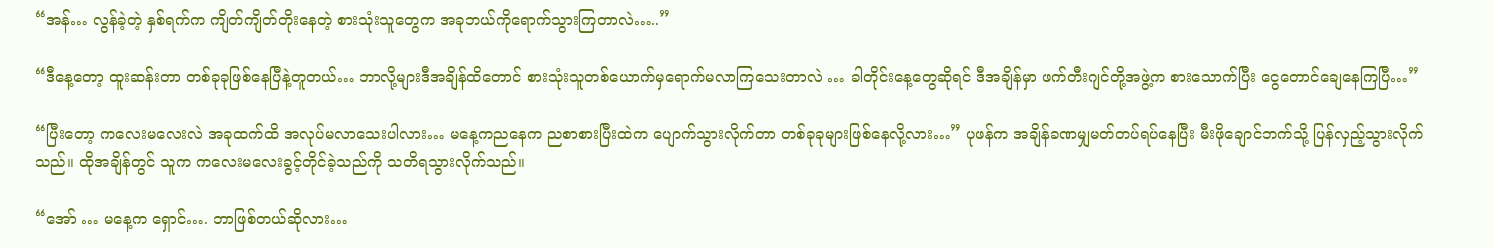“အန်… လွန်ခဲ့တဲ့ နှစ်ရက်က ကျိတ်ကျိတ်တိုးနေတဲ့ စားသုံးသူတွေက အခုဘယ်ကိုရောက်သွားကြတာလဲ…..”

“ဒီနေ့တော့ ထူးဆန်းတာ တစ်ခုခုဖြစ်နေပြီနဲ့တူတယ်… ဘာလို့များဒီအချိန်ထိတောင် စားသုံးသူတစ်ယောက်မှရောက်မလာကြသေးတာလဲ … ခါတိုင်းနေ့တွေဆိုရင် ဒီအချိန်မှာ ဖက်တီးဂျင်တို့အဖွဲ့က စားသောက်ပြီး ငွေတောင်ချေနေကြပြီ…”

“ပြီးတော့ ကလေးမလေးလဲ အခုထက်ထိ အလုပ်မလာသေးပါလား… မနေ့ကညနေက ညစာစားပြီးထဲက ပျောက်သွားလိုက်တာ တစ်ခုခုများဖြစ်နေလို့လား…” ပုဖန်က အချိန်ခဏမျှမတ်တပ်ရပ်နေပြီး မီးဖိုချောင်ဘက်သို့ ပြန်လှည့်သွားလိုက်သည်။ ထိုအချိန်တွင် သူက ကလေးမလေးခွင့်တိုင်ခဲ့သည်ကို သတိရသွားလိုက်သည်။

“အော် … မနေ့က ရှောင်…. ဘာဖြစ်တယ်ဆိုလား…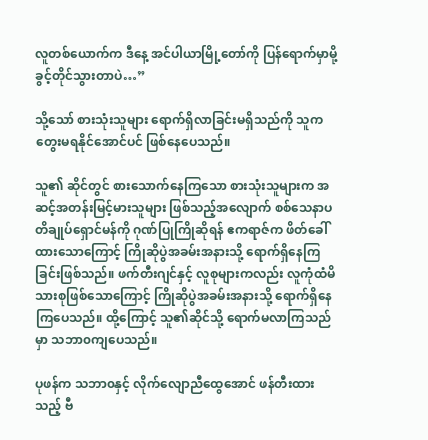လူတစ်ယောက်က ဒီနေ့ အင်ပါယာမြို့တော်ကို ပြန်ရောက်မှာမို့ ခွင့်တိုင်သွားတာပဲ…”

သို့သော် စားသုံးသူများ ရောက်ရှိလာခြင်းမရှိသည်ကို သူက တွေးမရနိုင်အောင်ပင် ဖြစ်နေပေသည်။

သူ၏ ဆိုင်တွင် စားသောက်နေကြသော စားသုံးသူများက အဆင့်အတန်းမြင့်မားသူများ ဖြစ်သည့်အလျောက် စစ်သေနာပတိချုပ်ရှောင်မန်ကို ဂုဏ်ပြုကြိုဆိုရန် ဧကရာဇ်က ဖိတ်ခေါ်ထားသောကြောင့် ကြိုဆိုပွဲအခမ်းအနားသို့ ရောက်ရှိနေကြခြင်းဖြစ်သည်။ ဖက်တီးဂျင်နှင့် လူစုများကလည်း လူကုံထံမိသားစုဖြစ်သောကြောင့် ကြိုဆိုပွဲအခမ်းအနားသို့ ရောက်ရှိနေကြပေသည်။ ထို့ကြောင့် သူ၏ဆိုင်သို့ ရောက်မလာကြသည်မှာ သဘာ၀ကျပေသည်။

ပုဖန်က သဘာ၀နှင့် လိုက်လျောညီထွေအောင် ဖန်တီးထားသည့် ဗီ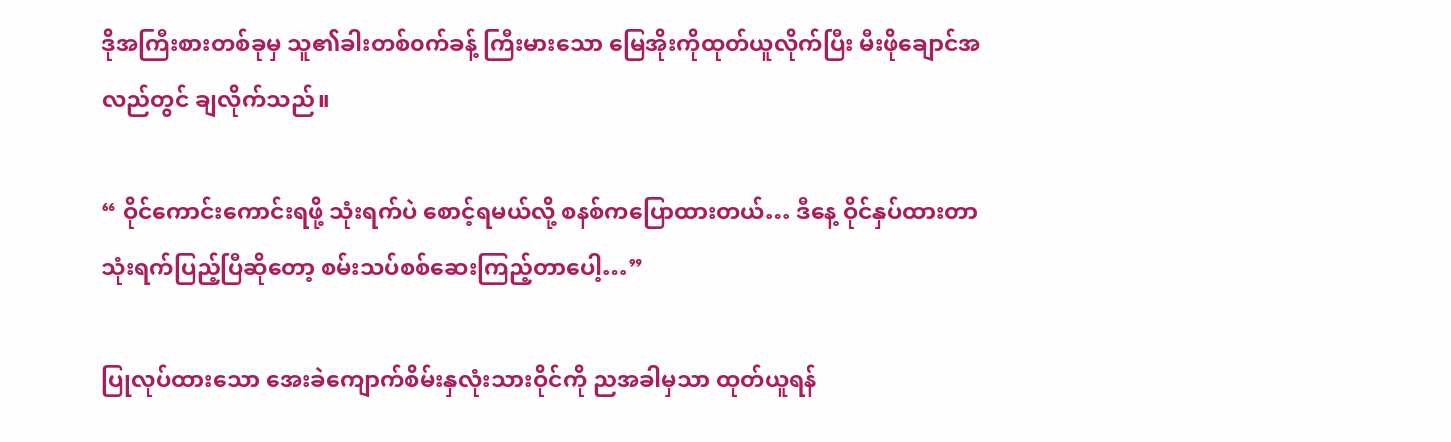ဒိုအကြီးစားတစ်ခုမှ သူ၏ခါးတစ်၀က်ခန့် ကြီးမားသော မြေအိုးကိုထုတ်ယူလိုက်ပြီး မီးဖိုချောင်အလည်တွင် ချလိုက်သည်။

“ ဝိုင်ကောင်းကောင်းရဖို့ သုံးရက်ပဲ စောင့်ရမယ်လို့ စနစ်ကပြောထားတယ်… ဒီနေ့ ဝိုင်နှပ်ထားတာ သုံးရက်ပြည့်ပြီဆိုတော့ စမ်းသပ်စစ်ဆေးကြည့်တာပေါ့…”

ပြုလုပ်ထားသော အေးခဲကျောက်စိမ်းနှလုံးသားဝိုင်ကို ညအခါမှသာ ထုတ်ယူရန်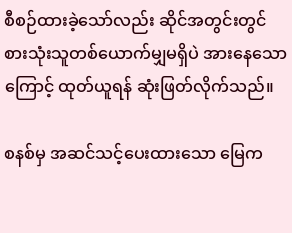စီစဉ်ထားခဲ့သော်လည်း ဆိုင်အတွင်းတွင် စားသုံးသူတစ်ယောက်မျှမရှိပဲ အားနေသောကြောင့် ထုတ်ယူရန် ဆုံးဖြတ်လိုက်သည်။

စနစ်မှ အဆင်သင့်ပေးထားသော မြေက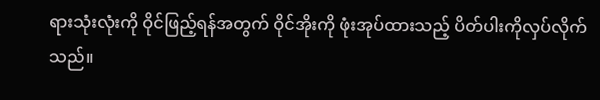ရားသုံးလုံးကို ဝိုင်ဖြည့်ရန်အတွက် ဝိုင်အိုးကို ဖုံးအုပ်ထားသည့် ပိတ်ပါးကိုလှပ်လိုက်သည်။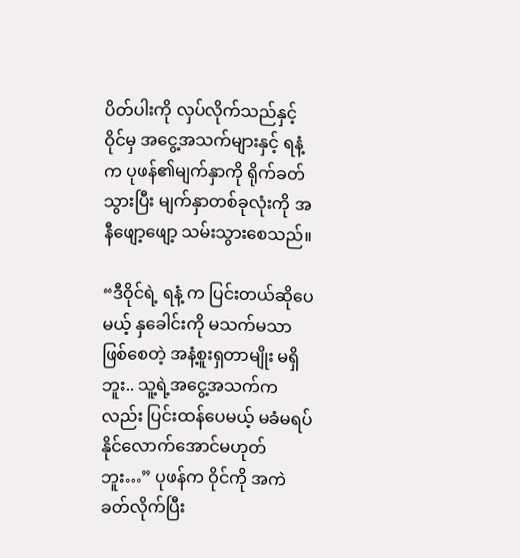ပိတ်ပါးကို လှပ်လိုက်သည်နှင့် ဝိုင်မှ အငွေ့အသက်များနှင့် ရနံ့က ပုဖန်၏မျက်နှာကို ရိုက်ခတ်သွားပြီး မျက်နှာတစ်ခုလုံးကို အနီဖျော့ဖျော့ သမ်းသွားစေသည်။

“ဒီဝိုင်ရဲ့ ရနံ့ က ပြင်းတယ်ဆိုပေမယ့် နှခေါင်းကို မသက်မသာ ဖြစ်စေတဲ့ အနံ့စူးရှတာမျိုး မရှိဘူး.. သူ့ရဲ့အငွေ့အသက်ကလည်း ပြင်းထန်ပေမယ့် မခံမရပ်နိုင်လောက်အောင်မဟုတ်ဘူး…” ပုဖန်က ဝိုင်ကို အကဲခတ်လိုက်ပြီး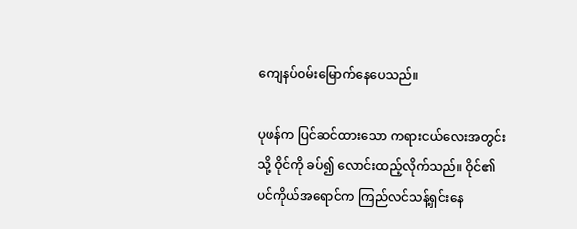ကျေနပ်၀မ်းမြောက်နေပေသည်။

ပုဖန်က ပြင်ဆင်ထားသော ကရားငယ်လေးအတွင်းသို့ ဝိုင်ကို ခပ်၍ လောင်းထည့်လိုက်သည်။ ဝိုင်၏ ပင်ကိုယ်အရောင်က ကြည်လင်သန့်ရှင်းနေ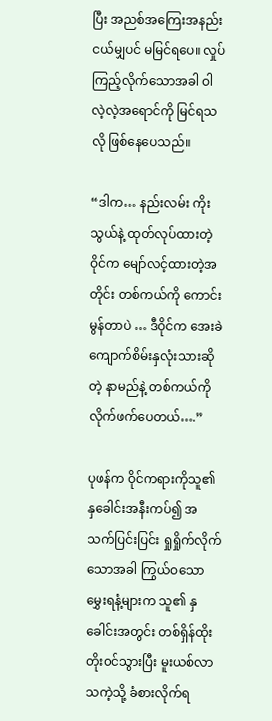ပြီး အညစ်အကြေးအနည်းငယ်မျှပင် မမြင်ရပေ။ လှုပ်ကြည့်လိုက်သောအခါ ဝါလဲ့လဲ့အရောင်ကို မြင်ရသလို ဖြစ်နေပေသည်။

“ဒါက… နည်းလမ်း ကိုးသွယ်နဲ့ ထုတ်လုပ်ထားတဲ့ ဝိုင်က မျော်လင့်ထားတဲ့အတိုင်း တစ်ကယ်ကို ကောင်းမွန်တာပဲ … ဒီဝိုင်က အေးခဲကျောက်စိမ်းနှလုံးသားဆိုတဲ့ နာမည်နဲ့ တစ်ကယ်ကို လိုက်ဖက်ပေတယ်….”

ပုဖန်က ဝိုင်ကရားကိုသူ၏ နှခေါင်းအနီးကပ်၍ အသက်ပြင်းပြင်း ရှုရှိုက်လိုက်သောအခါ ကြွယ်ဝသော မွှေးရနံ့များက သူ၏ နှခေါင်းအတွင်း တစ်ရှိန်ထိုး တိုး၀င်သွားပြီး မူးယစ်လာသကဲ့သို့ ခံစားလိုက်ရ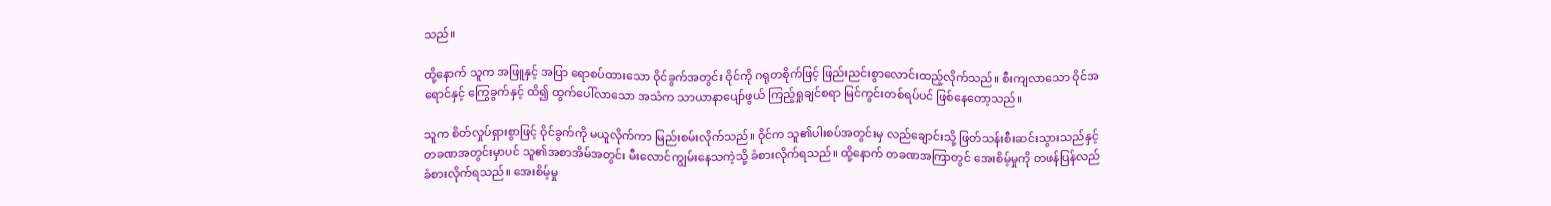သည်။

ထို့နောက် သူက အဖြူနှင့် အပြာ ရောစပ်ထားသော ဝိုင်ခွက်အတွင်း ဝိုင်ကို ဂရုတစိုက်ဖြင့် ဖြည်းညင်းစွာလောင်းထည့်လိုက်သည်။ စီးကျလာသော ဝိုင်အရောင်နှင့် ကြွေခွက်နှင့် ထိ၍ ထွက်ပေါ်လာသော အသံက သာယာနာပျော်ဖွယ် ကြည့်ရှုချင်စရာ မြင်ကွင်းတစ်ရပ်ပင် ဖြစ်နေတော့သည်။

သူက စိတ်လှုပ်ရှားစွာဖြင့် ဝိုင်ခွက်ကို မယူလိုက်ကာ မြည်းစမ်းလိုက်သည်။ ဝိုင်က သူ၏ပါးစပ်အတွင်းမှ လည်ချောင်းသို့ ဖြတ်သန်းစီးဆင်းသွားသည်နှင့် တခဏအတွင်းမှာပင် သူ၏အစာအိမ်အတွင်း မီးလောင်ကျွမ်းနေသကဲ့သို့ ခံစားလိုက်ရသည်။ ထို့နောက် တခဏအကြာတွင် အေးစိမ့်မှုကို တဖန်ပြန်လည်ခံစားလိုက်ရသည်။ အေးစိမ့်မှု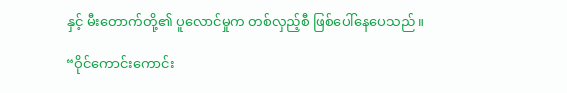နှင့် မီးတောက်တို့၏ ပူလောင်မှုက တစ်လှည့်စီ ဖြစ်ပေါ်နေပေသည်။

“ဝိုင်ကောင်းကောင်း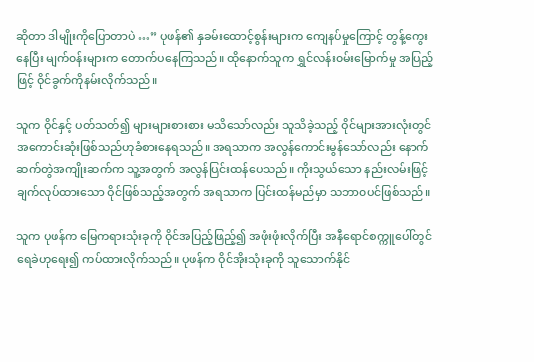ဆိုတာ ဒါမျိုးကိုပြောတာပဲ …” ပုဖန်၏ နှခမ်းထောင့်စွန်းများက ကျေနပ်မှုကြောင့် တွန့်ကွေးနေပြီး မျက်၀န်းများက တောက်ပနေကြသည်။ ထိုနောက်သူက ရွှင်လန်း၀မ်းမြောက်မှု အပြည့်ဖြင့် ဝိုင်ခွက်ကိုနမ်းလိုက်သည်။

သူက ဝိုင်နှင့် ပတ်သတ်၍ များများစားစား မသိသော်လည်း သူသိခဲ့သည့် ဝိုင်များအားလုံးတွင် အကောင်းဆုံးဖြစ်သည်ဟုခံစားနေရသည်။ အရသာက အလွန်ကောင်းမွန်သော်လည်း နောက်ဆက်တွဲအကျိုးဆက်က သူ့အတွက် အလွန်ပြင်းထန်ပေသည်။ ကိုးသွယ်သော နည်းလမ်းဖြင့် ချက်လုပ်ထားသော ဝိုင်ဖြစ်သည့်အတွက် အရသာက ပြင်းထန်မည်မှာ သဘာ၀ပင်ဖြစ်သည်။

သူက ပုဖန်က မြေကရားသုံးခုကို ဝိုင်အပြည့်ဖြည့်၍ အဖုံးဖုံးလိုက်ပြီး အနီရောင်စက္ကူပေါ်တွင် ရေခဲဟုရေး၍ ကပ်ထားလိုက်သည်။ ပုဖန်က ဝိုင်အိုးသုံးခုကို သူသောက်နိုင်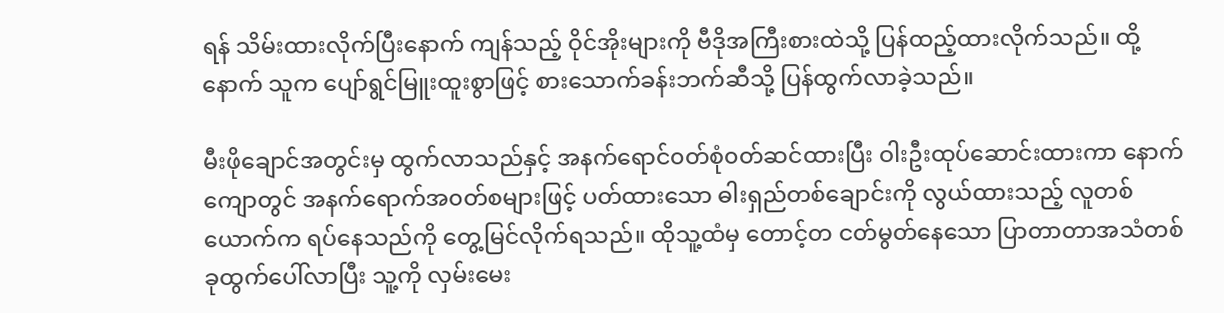ရန် သိမ်းထားလိုက်ပြီးနောက် ကျန်သည့် ဝိုင်အိုးများကို ဗီဒိုအကြီးစားထဲသို့ ပြန်ထည့်ထားလိုက်သည်။ ထို့နောက် သူက ပျော်ရွင်မြူးထူးစွာဖြင့် စားသောက်ခန်းဘက်ဆီသို့ ပြန်ထွက်လာခဲ့သည်။

မီးဖိုချောင်အတွင်းမှ ထွက်လာသည်နှင့် အနက်ရောင်၀တ်စုံ၀တ်ဆင်ထားပြီး ဝါးဦးထုပ်ဆောင်းထားကာ နောက်ကျောတွင် အနက်ရောက်အ၀တ်စများဖြင့် ပတ်ထားသော ဓါးရှည်တစ်ချောင်းကို လွယ်ထားသည့် လူတစ်ယောက်က ရပ်နေသည်ကို တွေ့မြင်လိုက်ရသည်။ ထိုသူ့ထံမှ တောင့်တ ငတ်မွတ်နေသော ပြာတာတာအသံတစ်ခုထွက်ပေါ်လာပြီး သူ့ကို လှမ်းမေး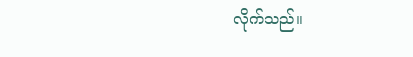လိုက်သည်။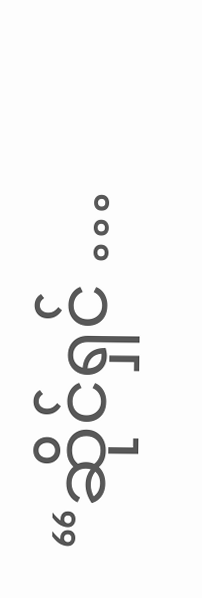“ဆိုင်ရှင် …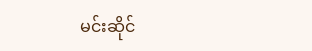မင်းဆိုင်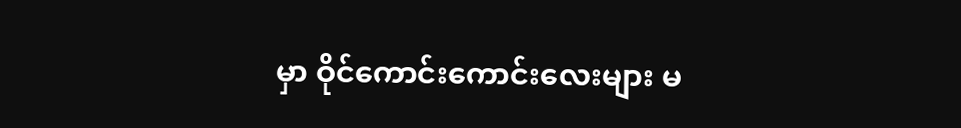မှာ ဝိုင်ကောင်းကောင်းလေးများ မ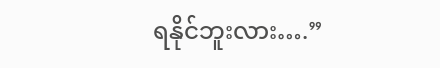ရနိုင်ဘူးလား….”